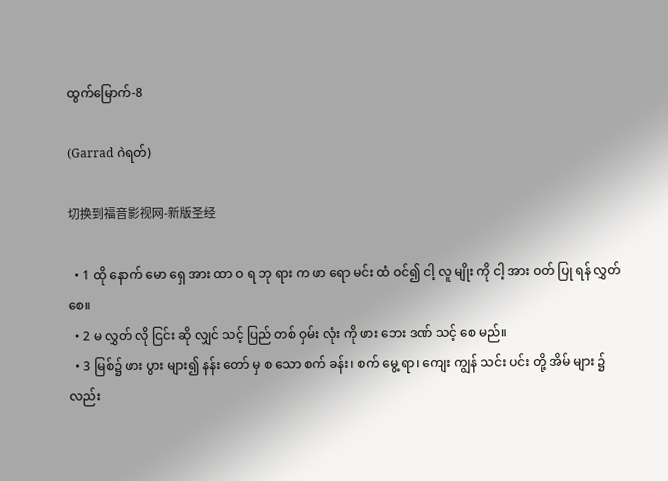ထွက်မြောက်-8

(Garrad ဂဲရတ်)

切换到福音影视网-新版圣经

  • 1 ထို နောက် မော ရှေ အား ထာ ဝ ရ ဘု ရား က ဖာ ရော မင်း ထံ ဝင်၍ ငါ့ လူ မျိုး ကို ငါ့ အား ဝတ် ပြု ရန် လွှတ် စေ။
  • 2 မ လွှတ် လို ငြင်း ဆို လျှင် သင့် ပြည် တစ် ဝှမ်း လုံး ကို ဖား ဘေး ဒဏ် သင့် စေ မည်။
  • 3 မြစ်၌ ဖား ပွား များ၍ နန်း တော် မှ စ သော စက် ခန်း၊ စက် မွေ့ ရာ၊ ကျေး ကျွန် သင်း ပင်း တို့ အိမ် များ ၌ လည်း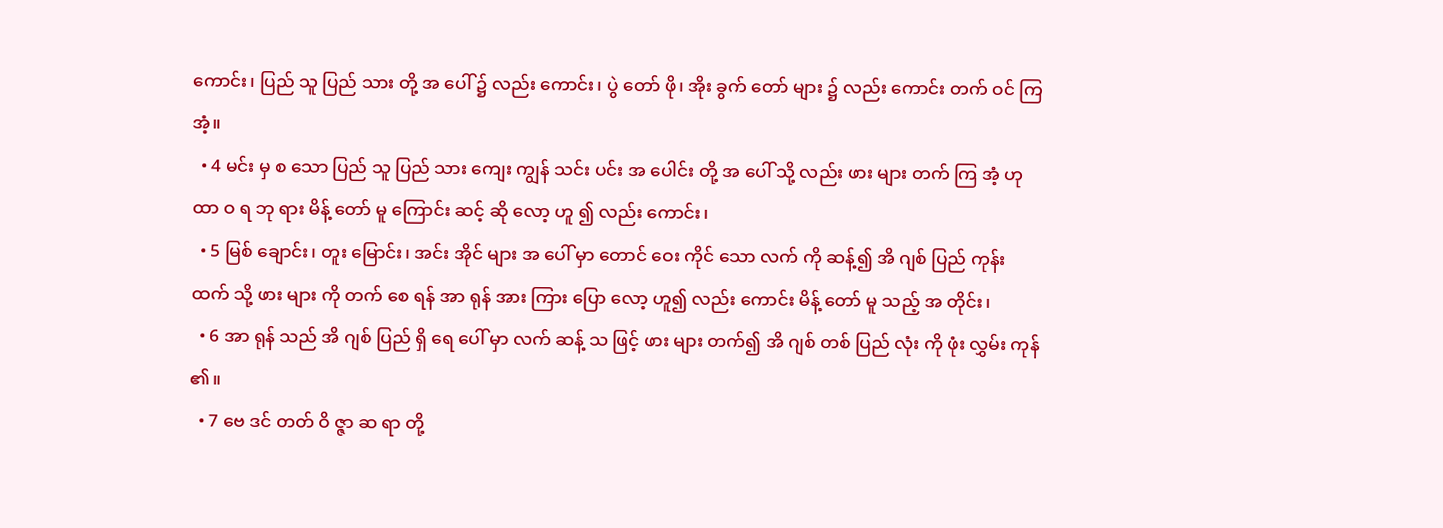ကောင်း၊ ပြည် သူ ပြည် သား တို့ အ ပေါ် ၌ လည်း ကောင်း၊ ပွဲ တော် ဖို၊ အိုး ခွက် တော် များ ၌ လည်း ကောင်း တက် ဝင် ကြ အံ့။
  • 4 မင်း မှ စ သော ပြည် သူ ပြည် သား ကျေး ကျွန် သင်း ပင်း အ ပေါင်း တို့ အ ပေါ် သို့ လည်း ဖား များ တက် ကြ အံ့ ဟု ထာ ဝ ရ ဘု ရား မိန့် တော် မူ ကြောင်း ဆင့် ဆို လော့ ဟူ ၍ လည်း ကောင်း၊
  • 5 မြစ် ချောင်း၊ တူး မြောင်း၊ အင်း အိုင် များ အ ပေါ် မှာ တောင် ဝေး ကိုင် သော လက် ကို ဆန့်၍ အိ ဂျစ် ပြည် ကုန်း ထက် သို့ ဖား များ ကို တက် စေ ရန် အာ ရုန် အား ကြား ပြော လော့ ဟူ၍ လည်း ကောင်း မိန့် တော် မူ သည့် အ တိုင်း၊
  • 6 အာ ရုန် သည် အိ ဂျစ် ပြည် ရှိ ရေ ပေါ် မှာ လက် ဆန့် သ ဖြင့် ဖား များ တက်၍ အိ ဂျစ် တစ် ပြည် လုံး ကို ဖုံး လွှမ်း ကုန် ၏။
  • 7 ဗေ ဒင် တတ် ဝိ ဇ္ဇာ ဆ ရာ တို့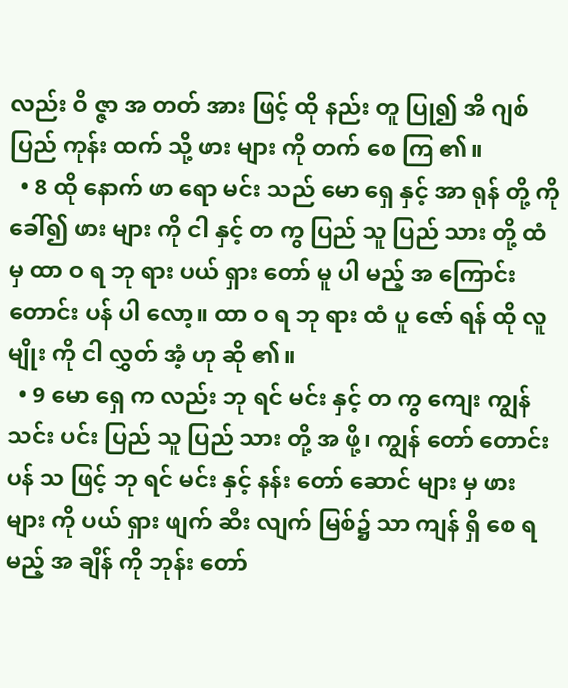လည်း ဝိ ဇ္ဇာ အ တတ် အား ဖြင့် ထို နည်း တူ ပြု၍ အိ ဂျစ် ပြည် ကုန်း ထက် သို့ ဖား များ ကို တက် စေ ကြ ၏။
  • 8 ထို နောက် ဖာ ရော မင်း သည် မော ရှေ နှင့် အာ ရုန် တို့ ကို ခေါ်၍ ဖား များ ကို ငါ နှင့် တ ကွ ပြည် သူ ပြည် သား တို့ ထံ မှ ထာ ဝ ရ ဘု ရား ပယ် ရှား တော် မူ ပါ မည့် အ ကြောင်း တောင်း ပန် ပါ လော့။ ထာ ဝ ရ ဘု ရား ထံ ပူ ဇော် ရန် ထို လူ မျိုး ကို ငါ လွှတ် အံ့ ဟု ဆို ၏။
  • 9 မော ရှေ က လည်း ဘု ရင် မင်း နှင့် တ ကွ ကျေး ကျွန် သင်း ပင်း ပြည် သူ ပြည် သား တို့ အ ဖို့၊ ကျွန် တော် တောင်း ပန် သ ဖြင့် ဘု ရင် မင်း နှင့် နန်း တော် ဆောင် များ မှ ဖား များ ကို ပယ် ရှား ဖျက် ဆီး လျက် မြစ်၌ သာ ကျန် ရှိ စေ ရ မည့် အ ချိန် ကို ဘုန်း တော်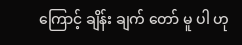ကြောင့် ချိန်း ချက် တော် မူ ပါ ဟု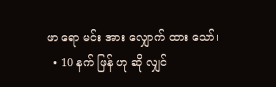ဖာ ရော မင်း အား လျှောက် ထား သော်၊
  • 10 နက် ဖြန် ဟု ဆို လျှင်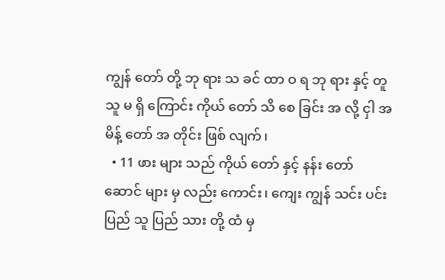ကျွန် တော် တို့ ဘု ရား သ ခင် ထာ ဝ ရ ဘု ရား နှင့် တူ သူ မ ရှိ ကြောင်း ကိုယ် တော် သိ စေ ခြင်း အ လို့ ငှါ အ မိန့် တော် အ တိုင်း ဖြစ် လျက်၊
  • 11 ဖား များ သည် ကိုယ် တော် နှင့် နန်း တော် ဆောင် များ မှ လည်း ကောင်း၊ ကျေး ကျွန် သင်း ပင်း ပြည် သူ ပြည် သား တို့ ထံ မှ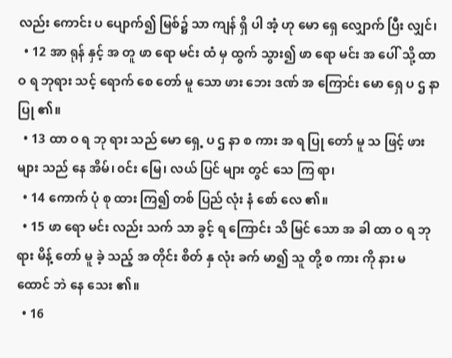လည်း ကောင်း ပ ပျောက်၍ မြစ်၌ သာ ကျန် ရှိ ပါ အံ့ ဟု မော ရှေ လျှောက် ပြီး လျှင်၊
  • 12 အာ ရုန် နှင့် အ တူ ဖာ ရော မင်း ထံ မှ ထွက် သွား၍ ဖာ ရော မင်း အ ပေါ် သို့ ထာ ဝ ရ ဘုရား သင့် ရောက် စေ တော် မူ သော ဖား ဘေး ဒဏ် အ ကြောင်း မော ရှေ ပ ဌ နာ ပြု ၏။
  • 13 ထာ ဝ ရ ဘု ရား သည် မော ရှေ့ ပ ဌ နာ စ ကား အ ရ ပြု တော် မူ သ ဖြင့် ဖား များ သည် နေ အိမ်၊ ၀င်း မြေ၊ လယ် ပြင် များ တွင် သေ ကြ ရာ၊
  • 14 ကောက် ပုံ စု ထား ကြ၍ တစ် ပြည် လုံး နံ စော် လေ ၏။
  • 15 ဖာ ရော မင်း လည်း သက် သာ ခွင့် ရ ကြောင်း သိ မြင် သော အ ခါ ထာ ဝ ရ ဘု ရား မိန့် တော် မူ ခဲ့ သည့် အ တိုင်း စိတ် နှ လုံး ခက် မာ၍ သူ တို့ စ ကား ကို နား မ ထောင် ဘဲ နေ သေး ၏။
  • 16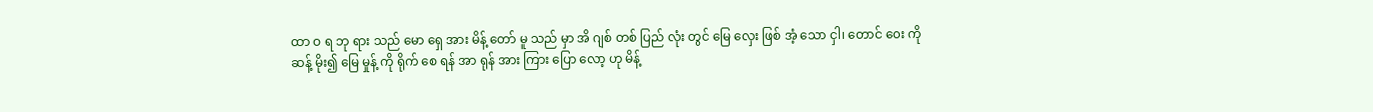ထာ ဝ ရ ဘု ရား သည် မော ရှေ အား မိန့် တော် မူ သည် မှာ အိ ဂျစ် တစ် ပြည် လုံး တွင် မြေ လှေး ဖြစ် အံ့ သော ငှါ၊ တောင် ၀ေး ကို ဆန့် မိုး၍ မြေ မှုန့် ကို ရိုက် စေ ရန် အာ ရုန် အား ကြား ပြော လော့ ဟု မိန့်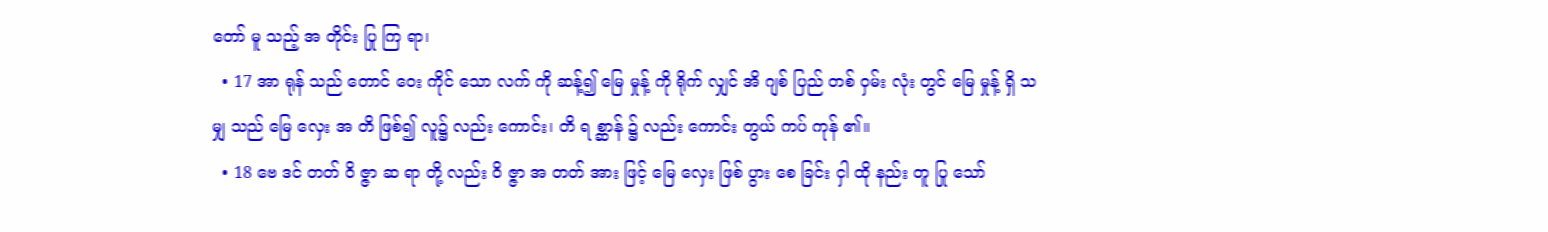တော် မူ သည့် အ တိုင်း ပြု ကြ ရာ၊
  • 17 အာ ရုန် သည် တောင် ဝေး ကိုင် သော လက် ကို ဆန့်၍ မြေ မှုန့် ကို ရိုက် လျှင် အိ ဂျစ် ပြည် တစ် ဝှမ်း လုံး တွင် မြေ မှုန့် ရှိ သ မျှ သည် မြေ လှေး အ တိ ဖြစ်၍ လူ၌ လည်း ကောင်း၊ တိ ရ စ္ဆာန် ၌ လည်း ကောင်း တွယ် ကပ် ကုန် ၏။
  • 18 ဗေ ဒင် တတ် ဝိ ဇ္ဇာ ဆ ရာ တို့ လည်း ဝိ ဇ္ဇာ အ တတ် အား ဖြင့် မြေ လှေး ဖြစ် ပွား စေ ခြင်း ငှါ ထို နည်း တူ ပြု သော်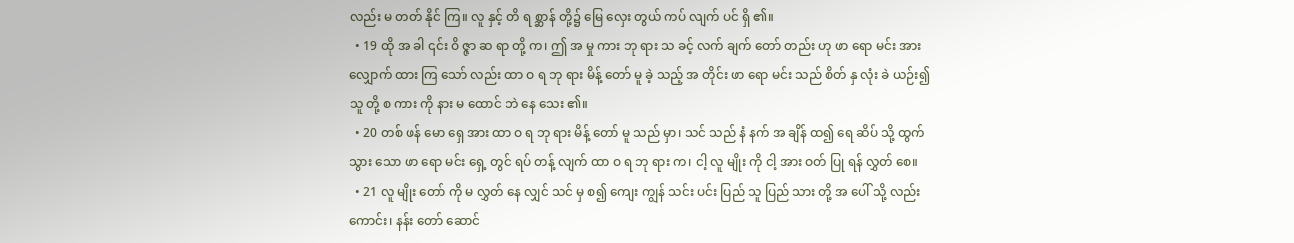လည်း မ တတ် နိုင် ကြ။ လူ နှင့် တိ ရ စ္ဆာန် တို့၌ မြေ လှေး တွယ် ကပ် လျက် ပင် ရှိ ၏။
  • 19 ထို အ ခါ ၎င်း ဝိ ဇ္ဇာ ဆ ရာ တို့ က၊ ဤ အ မှု ကား ဘု ရား သ ခင့် လက် ချက် တော် တည်း ဟု ဖာ ရော မင်း အား လျှောက် ထား ကြ သော် လည်း ထာ ဝ ရ ဘု ရား မိန့် တော် မူ ခဲ့ သည့် အ တိုင်း ဖာ ရော မင်း သည် စိတ် နှ လုံး ခဲ ယဉ်း၍ သူ တို့ စ ကား ကို နား မ ထောင် ဘဲ နေ သေး ၏။
  • 20 တစ် ဖန် မော ရှေ အား ထာ ဝ ရ ဘု ရား မိန့် တော် မူ သည် မှာ၊ သင် သည် နံ နက် အ ချိန် ထ၍ ရေ ဆိပ် သို့ ထွက် သွား သော ဖာ ရော မင်း ရှေ့ တွင် ရပ် တန့် လျက် ထာ ဝ ရ ဘု ရား က၊ ငါ့ လူ မျိုး ကို ငါ့ အား ဝတ် ပြု ရန် လွှတ် စေ။
  • 21 လူ မျိုး တော် ကို မ လွှတ် နေ လျှင် သင် မှ စ၍ ကျေး ကျွန် သင်း ပင်း ပြည် သူ ပြည် သား တို့ အ ပေါ် သို့ လည်း ကောင်း၊ နန်း တော် ဆောင်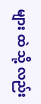များ ထဲ သို့ လည်း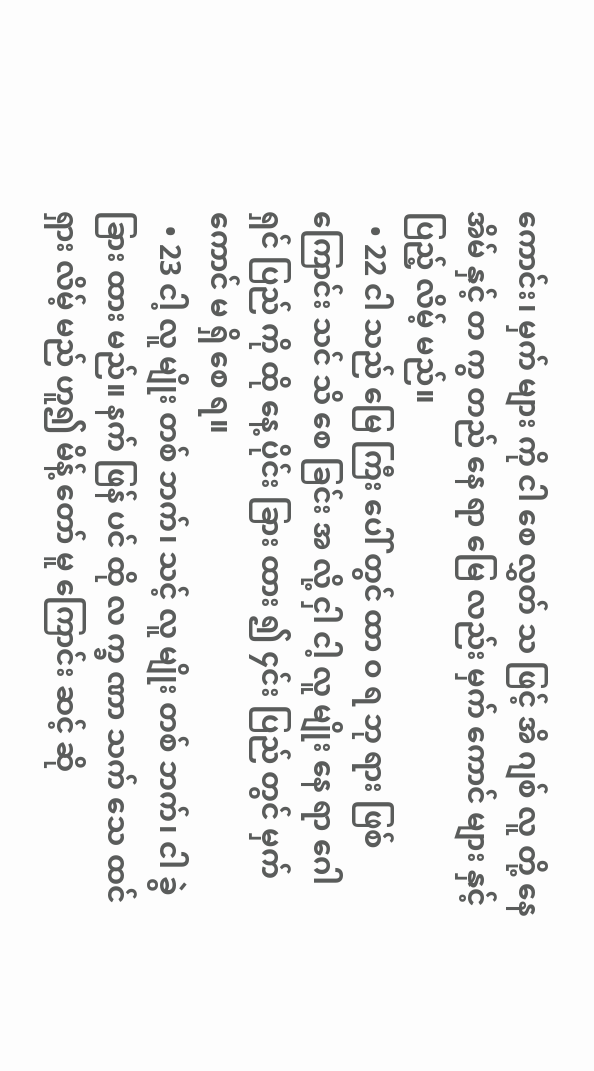ကောင်း၊ မှက် များ ကို ငါ စေ လွှတ် သ ဖြင့် အိ ဂျစ် လူ တို့ နေ အိမ် နှင့် တ ကွ တည် နေ ရာ မြေ လည်း မှက် ကောင် များ နှင့် ပြည့် လိမ့် မည်။
  • 22 ငါ သည် မြေ ကြီး ပေါ် တွင် ထာ ဝ ရ ဘု ရား ဖြစ် ကြောင်း သင် သိ စေ ခြင်း အ လို့ ငှါ ငါ့ လူ မျိုး နေ ရာ ဂေါ ရှင် ပြည် ကို ထို နေ့ ပိုင်း ခြား ထား ၍ ၄င်း ပြည် တွင် မှက် ကောင် မ ရှိ စေ ရ။
  • 23 ငါ့ လူ မျိုး တစ် ဘက်၊ သင့် လူ မျိုး တစ် ဘက်၊ ငါ ခွဲ ခြား ထား မည်။ နက် ဖြန် ပင် ထို လ က္ခ ဏာ သက် သေ ထင် ရှား လိမ့် မည် ဟူ၍ မိန့် တော် မူ ကြောင်း ဆင့် ဆို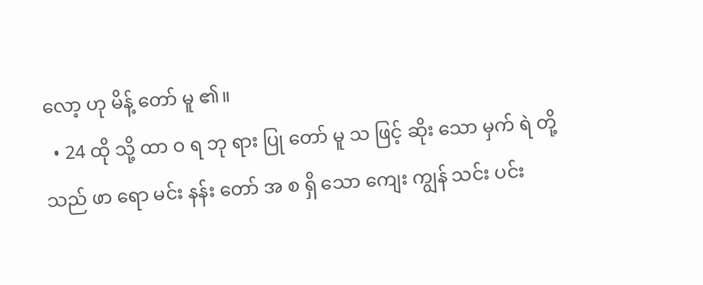လော့ ဟု မိန့် တော် မူ ၏။
  • 24 ထို သို့ ထာ ဝ ရ ဘု ရား ပြု တော် မူ သ ဖြင့် ဆိုး သော မှက် ရဲ တို့ သည် ဖာ ရော မင်း နန်း တော် အ စ ရှိ သော ကျေး ကျွန် သင်း ပင်း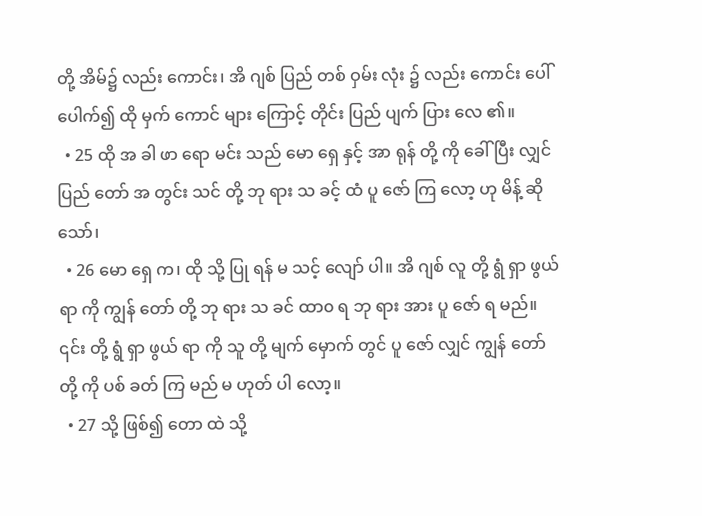တို့ အိမ်၌ လည်း ကောင်း၊ အိ ဂျစ် ပြည် တစ် ဝှမ်း လုံး ၌ လည်း ကောင်း ပေါ် ပေါက်၍ ထို မှက် ကောင် များ ကြောင့် တိုင်း ပြည် ပျက် ပြား လေ ၏။
  • 25 ထို အ ခါ ဖာ ရော မင်း သည် မော ရှေ နှင့် အာ ရုန် တို့ ကို ခေါ် ပြီး လျှင် ပြည် တော် အ တွင်း သင် တို့ ဘု ရား သ ခင့် ထံ ပူ ဇော် ကြ လော့ ဟု မိန့် ဆို သော်၊
  • 26 မော ရှေ က၊ ထို သို့ ပြု ရန် မ သင့် လျော် ပါ။ အိ ဂျစ် လူ တို့ ရွံ ရှာ ဖွယ် ရာ ကို ကျွန် တော် တို့ ဘု ရား သ ခင် ထာ၀ ရ ဘု ရား အား ပူ ဇော် ရ မည်။ ၎င်း တို့ ရွံ ရှာ ဖွယ် ရာ ကို သူ တို့ မျက် မှောက် တွင် ပူ ဇော် လျှင် ကျွန် တော် တို့ ကို ပစ် ခတ် ကြ မည် မ ဟုတ် ပါ လော့။
  • 27 သို့ ဖြစ်၍ တော ထဲ သို့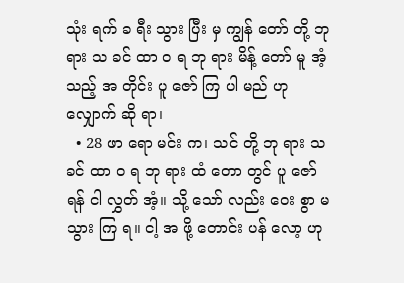သုံး ရက် ခ ရီး သွား ပြီး မှ ကျွန် တော် တို့ ဘု ရား သ ခင် ထာ ဝ ရ ဘု ရား မိန့် တော် မူ အံ့ သည့် အ တိုင်း ပူ ဇော် ကြ ပါ မည် ဟု လျှောက် ဆို ရာ၊
  • 28 ဖာ ရော မင်း က၊ သင် တို့ ဘု ရား သ ခင် ထာ ဝ ရ ဘု ရား ထံ တော တွင် ပူ ဇော် ရန် ငါ လွှတ် အံ့။ သို့ သော် လည်း ဝေး စွာ မ သွား ကြ ရ။ ငါ့ အ ဖို့ တောင်း ပန် လော့ ဟု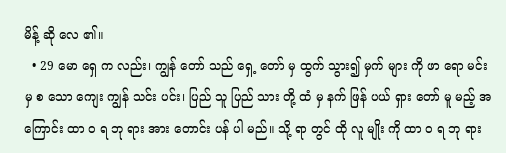မိန့် ဆို လေ ၏။
  • 29 မော ရှေ က လည်း၊ ကျွန် တော် သည် ရှေ့ တော် မှ ထွက် သွား၍ မှက် များ ကို ဖာ ရော မင်း မှ စ သော ကျေး ကျွန် သင်း ပင်း၊ ပြည် သူ ပြည် သား တို့ ထံ မှ နက် ဖြန် ပယ် ရှား တော် မူ မည့် အ ကြောင်း ထာ ဝ ရ ဘု ရား အား တောင်း ပန် ပါ မည်။ သို့ ရာ တွင် ထို လူ မျိုး ကို ထာ ဝ ရ ဘု ရား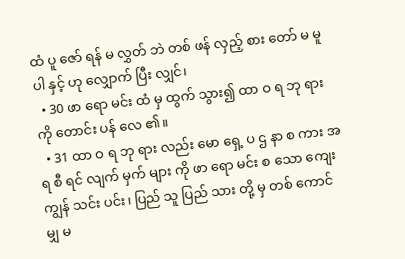ထံ ပူ ဇော် ရန် မ လွှတ် ဘဲ တစ် ဖန် လှည့် စား တော် မ မူ ပါ နှင့် ဟု လျှောက် ပြီး လျှင်၊
  • 30 ဖာ ရော မင်း ထံ မှ ထွက် သွား၍ ထာ ဝ ရ ဘု ရား ကို တောင်း ပန် လေ ၏။
  • 31 ထာ ဝ ရ ဘု ရား လည်း မော ရှေ့ ပ ဌ နာ စ ကား အ ရ စီ ရင် လျက် မှက် များ ကို ဖာ ရော မင်း စ သော ကျေး ကျွန် သင်း ပင်း၊ ပြည် သူ ပြည် သား တို့ မှ တစ် ကောင် မျှ မ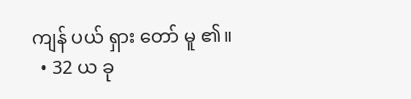ကျန် ပယ် ရှား တော် မူ ၏။
  • 32 ယ ခု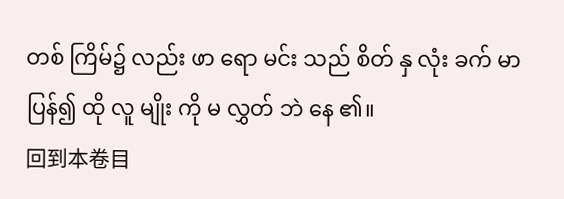တစ် ကြိမ်၌ လည်း ဖာ ရော မင်း သည် စိတ် နှ လုံး ခက် မာ ပြန်၍ ထို လူ မျိုး ကို မ လွှတ် ဘဲ နေ ၏။
回到本卷目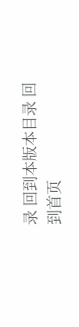录 回到本版本目录 回到首页